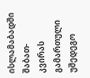ისლამაბადში შაბათ-კვირას გამართული უშედეგო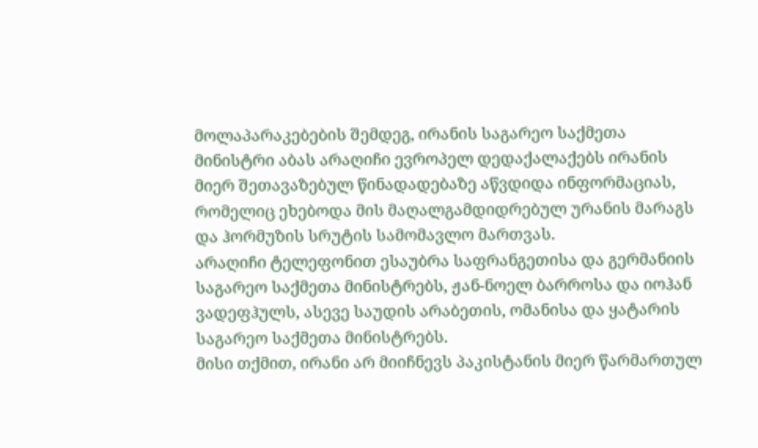მოლაპარაკებების შემდეგ, ირანის საგარეო საქმეთა მინისტრი აბას არაღიჩი ევროპელ დედაქალაქებს ირანის მიერ შეთავაზებულ წინადადებაზე აწვდიდა ინფორმაციას, რომელიც ეხებოდა მის მაღალგამდიდრებულ ურანის მარაგს და ჰორმუზის სრუტის სამომავლო მართვას.
არაღიჩი ტელეფონით ესაუბრა საფრანგეთისა და გერმანიის საგარეო საქმეთა მინისტრებს, ჟან-ნოელ ბარროსა და იოჰან ვადეფჰულს, ასევე საუდის არაბეთის, ომანისა და ყატარის საგარეო საქმეთა მინისტრებს.
მისი თქმით, ირანი არ მიიჩნევს პაკისტანის მიერ წარმართულ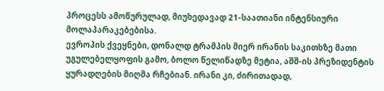პროცესს ამოწურულად, მიუხედავად 21-საათიანი ინტენსიური მოლაპარაკებებისა.
ევროპის ქვეყნები, დონალდ ტრამპის მიერ ირანის საკითხზე მათი უგულებელყოფის გამო, ბოლო წელიწადზე მეტია, აშშ-ის პრეზიდენტის ყურადღების მიღმა რჩებიან. ირანი კი, ძირითადად,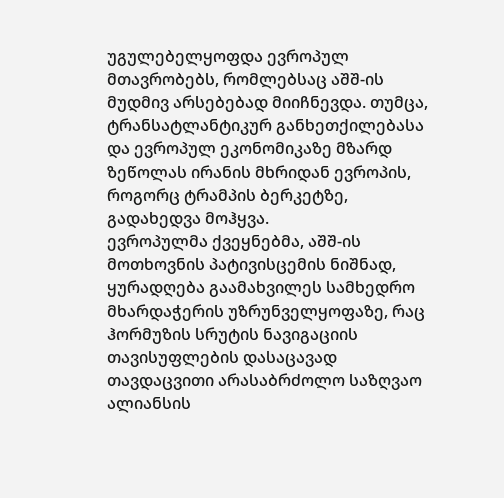უგულებელყოფდა ევროპულ მთავრობებს, რომლებსაც აშშ-ის მუდმივ არსებებად მიიჩნევდა. თუმცა, ტრანსატლანტიკურ განხეთქილებასა და ევროპულ ეკონომიკაზე მზარდ ზეწოლას ირანის მხრიდან ევროპის, როგორც ტრამპის ბერკეტზე, გადახედვა მოჰყვა.
ევროპულმა ქვეყნებმა, აშშ-ის მოთხოვნის პატივისცემის ნიშნად, ყურადღება გაამახვილეს სამხედრო მხარდაჭერის უზრუნველყოფაზე, რაც ჰორმუზის სრუტის ნავიგაციის თავისუფლების დასაცავად თავდაცვითი არასაბრძოლო საზღვაო ალიანსის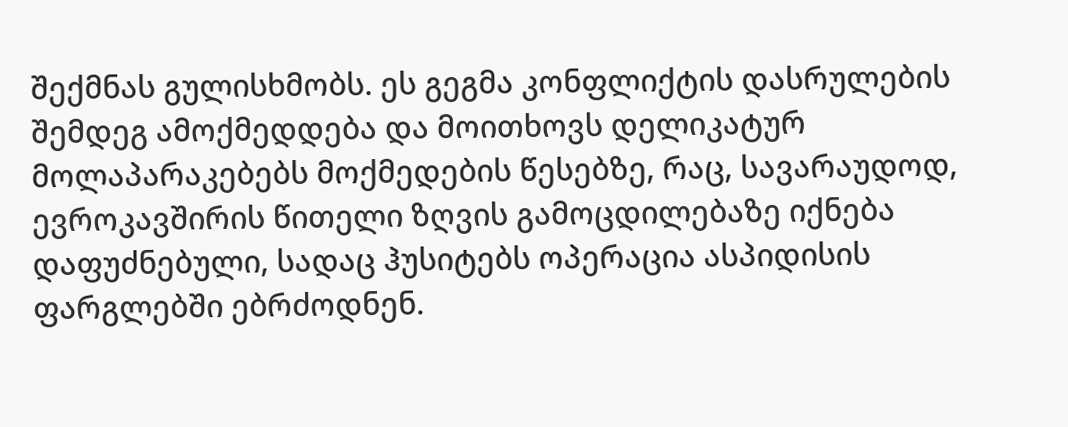შექმნას გულისხმობს. ეს გეგმა კონფლიქტის დასრულების შემდეგ ამოქმედდება და მოითხოვს დელიკატურ მოლაპარაკებებს მოქმედების წესებზე, რაც, სავარაუდოდ, ევროკავშირის წითელი ზღვის გამოცდილებაზე იქნება დაფუძნებული, სადაც ჰუსიტებს ოპერაცია ასპიდისის ფარგლებში ებრძოდნენ.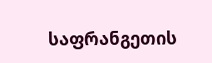საფრანგეთის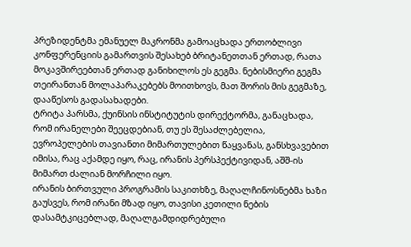პრეზიდენტმა ემანუელ მაკრონმა გამოაცხადა ერთობლივი კონფერენციის გამართვის შესახებ ბრიტანეთთან ერთად, რათა მოკავშირეებთან ერთად განიხილოს ეს გეგმა. ნებისმიერი გეგმა თეირანთან მოლაპარაკებებს მოითხოვს, მათ შორის მის გეგმაზე, დააწესოს გადასახადები.
ტრიტა პარსმა, ქუინსის ინსტიტუტის დირექტორმა, განაცხადა, რომ ირანელები შეეცდებიან, თუ ეს შესაძლებელია, ევროპელების თავიანთი მიმართულებით წაყვანას, განსხვავებით იმისა, რაც აქამდე იყო, რაც, ირანის პერსპექტივიდან, აშშ-ის მიმართ ძალიან მორჩილი იყო.
ირანის ბირთვული პროგრამის საკითხზე, მაღალჩინოსნებმა ხაზი გაუსვეს, რომ ირანი მზად იყო, თავისი კეთილი ნების დასამტკიცებლად, მაღალგამდიდრებული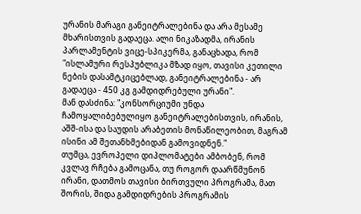ურანის მარაგი განეიტრალებინა და არა მესამე მხარისთვის გადაეცა. ალი ნიკაზადმა, ირანის პარლამენტის ვიცე-სპიკერმა, განაცხადა, რომ "ისლამური რესპუბლიკა მზად იყო, თავისი კეთილი ნების დასამტკიცებლად, განეიტრალებინა - არ გადაეცა - 450 კგ გამდიდრებული ურანი".
მან დასძინა: "კონსორციუმი უნდა ჩამოყალიბებულიყო განეიტრალებისთვის, ირანის, აშშ-ისა და საუდის არაბეთის მონაწილეობით, მაგრამ ისინი ამ შეთანხმებიდან გამოვიდნენ."
თუმცა, ევროპელი დიპლომატები ამბობენ, რომ კვლავ რჩება გამოცანა, თუ როგორ დაარწმუნონ ირანი, დათმოს თავისი ბირთვული პროგრამა, მათ შორის, შიდა გამდიდრების პროგრამის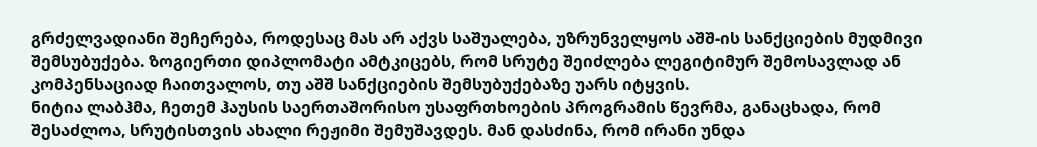გრძელვადიანი შეჩერება, როდესაც მას არ აქვს საშუალება, უზრუნველყოს აშშ-ის სანქციების მუდმივი შემსუბუქება. ზოგიერთი დიპლომატი ამტკიცებს, რომ სრუტე შეიძლება ლეგიტიმურ შემოსავლად ან კომპენსაციად ჩაითვალოს, თუ აშშ სანქციების შემსუბუქებაზე უარს იტყვის.
ნიტია ლაბჰმა, ჩეთემ ჰაუსის საერთაშორისო უსაფრთხოების პროგრამის წევრმა, განაცხადა, რომ შესაძლოა, სრუტისთვის ახალი რეჟიმი შემუშავდეს. მან დასძინა, რომ ირანი უნდა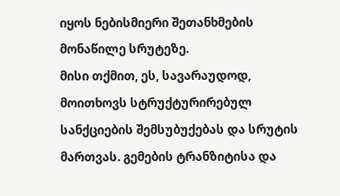იყოს ნებისმიერი შეთანხმების მონაწილე სრუტეზე.
მისი თქმით, ეს, სავარაუდოდ, მოითხოვს სტრუქტურირებულ სანქციების შემსუბუქებას და სრუტის მართვას. გემების ტრანზიტისა და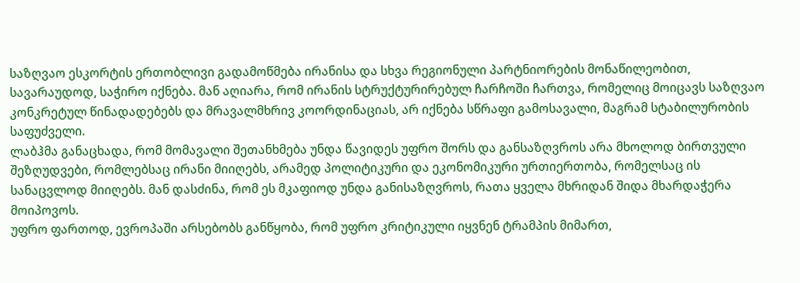საზღვაო ესკორტის ერთობლივი გადამოწმება ირანისა და სხვა რეგიონული პარტნიორების მონაწილეობით, სავარაუდოდ, საჭირო იქნება. მან აღიარა, რომ ირანის სტრუქტურირებულ ჩარჩოში ჩართვა, რომელიც მოიცავს საზღვაო კონკრეტულ წინადადებებს და მრავალმხრივ კოორდინაციას, არ იქნება სწრაფი გამოსავალი, მაგრამ სტაბილურობის საფუძველი.
ლაბჰმა განაცხადა, რომ მომავალი შეთანხმება უნდა წავიდეს უფრო შორს და განსაზღვროს არა მხოლოდ ბირთვული შეზღუდვები, რომლებსაც ირანი მიიღებს, არამედ პოლიტიკური და ეკონომიკური ურთიერთობა, რომელსაც ის სანაცვლოდ მიიღებს. მან დასძინა, რომ ეს მკაფიოდ უნდა განისაზღვროს, რათა ყველა მხრიდან შიდა მხარდაჭერა მოიპოვოს.
უფრო ფართოდ, ევროპაში არსებობს განწყობა, რომ უფრო კრიტიკული იყვნენ ტრამპის მიმართ,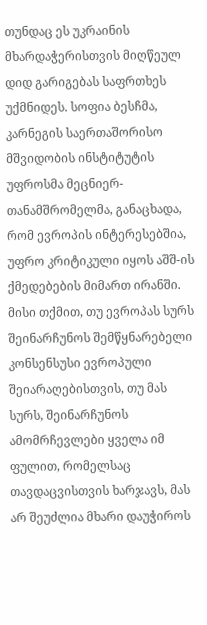თუნდაც ეს უკრაინის მხარდაჭერისთვის მიღწეულ დიდ გარიგებას საფრთხეს უქმნიდეს. სოფია ბესჩმა, კარნეგის საერთაშორისო მშვიდობის ინსტიტუტის უფროსმა მეცნიერ-თანამშრომელმა, განაცხადა, რომ ევროპის ინტერესებშია, უფრო კრიტიკული იყოს აშშ-ის ქმედებების მიმართ ირანში. მისი თქმით, თუ ევროპას სურს შეინარჩუნოს შემწყნარებელი კონსენსუსი ევროპული შეიარაღებისთვის, თუ მას სურს, შეინარჩუნოს ამომრჩევლები ყველა იმ ფულით, რომელსაც თავდაცვისთვის ხარჯავს, მას არ შეუძლია მხარი დაუჭიროს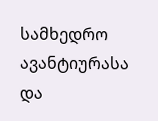სამხედრო ავანტიურასა და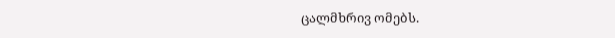ცალმხრივ ომებს.